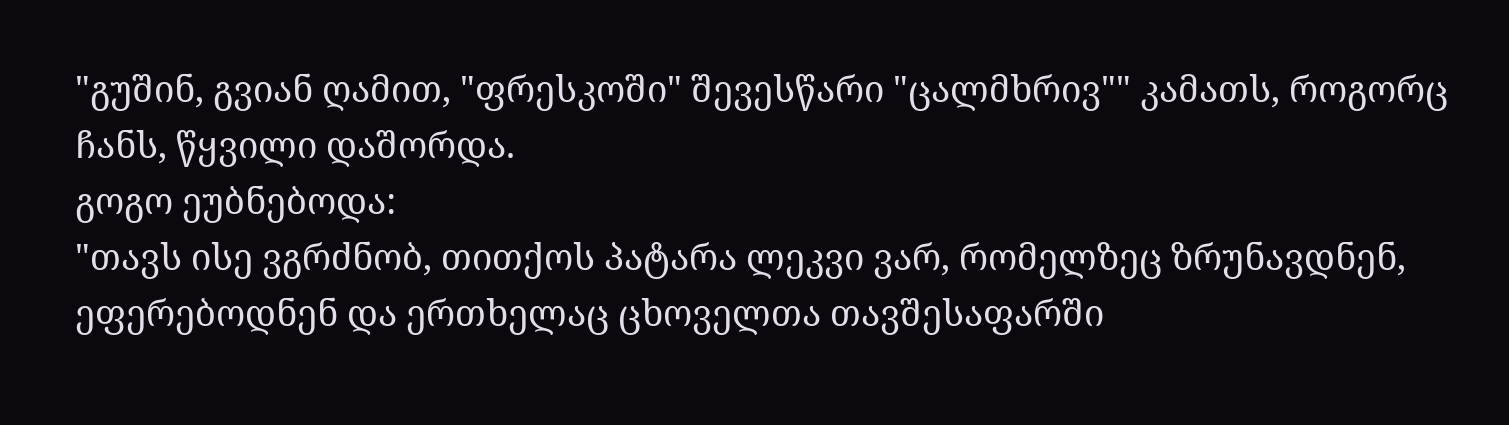"გუშინ, გვიან ღამით, "ფრესკოში" შევესწარი "ცალმხრივ"" კამათს, როგორც ჩანს, წყვილი დაშორდა.
გოგო ეუბნებოდა:
"თავს ისე ვგრძნობ, თითქოს პატარა ლეკვი ვარ, რომელზეც ზრუნავდნენ, ეფერებოდნენ და ერთხელაც ცხოველთა თავშესაფარში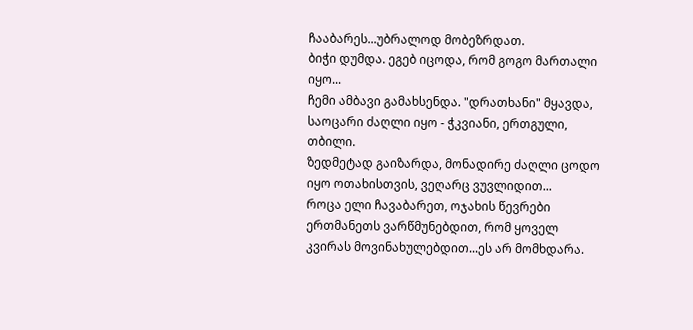ჩააბარეს...უბრალოდ მობეზრდათ.
ბიჭი დუმდა. ეგებ იცოდა, რომ გოგო მართალი იყო...
ჩემი ამბავი გამახსენდა. "დრათხანი" მყავდა, საოცარი ძაღლი იყო - ჭკვიანი, ერთგული, თბილი.
ზედმეტად გაიზარდა, მონადირე ძაღლი ცოდო იყო ოთახისთვის, ვეღარც ვუვლიდით...
როცა ელი ჩავაბარეთ, ოჯახის წევრები ერთმანეთს ვარწმუნებდით, რომ ყოველ კვირას მოვინახულებდით...ეს არ მომხდარა.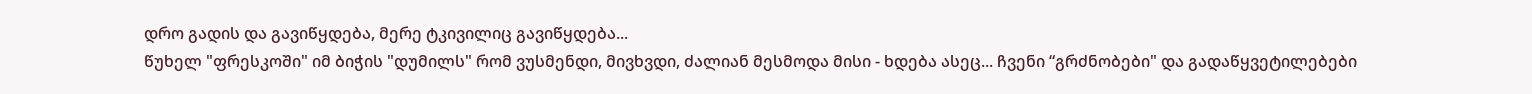დრო გადის და გავიწყდება, მერე ტკივილიც გავიწყდება...
წუხელ "ფრესკოში" იმ ბიჭის "დუმილს" რომ ვუსმენდი, მივხვდი, ძალიან მესმოდა მისი - ხდება ასეც... ჩვენი “გრძნობები" და გადაწყვეტილებები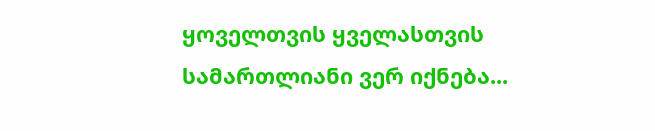ყოველთვის ყველასთვის სამართლიანი ვერ იქნება...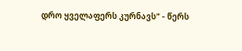დრო ყველაფერს კურნავს" - წერს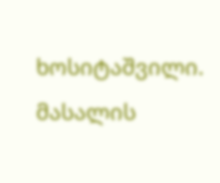ხოსიტაშვილი.
მასალის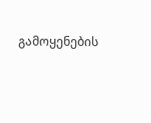გამოყენების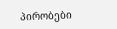პირობები